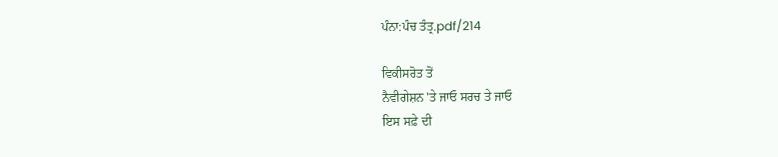ਪੰਨਾ:ਪੰਚ ਤੰਤ੍ਰ.pdf/214

ਵਿਕੀਸਰੋਤ ਤੋਂ
ਨੈਵੀਗੇਸ਼ਨ 'ਤੇ ਜਾਓ ਸਰਚ ਤੇ ਜਾਓ
ਇਸ ਸਫ਼ੇ ਦੀ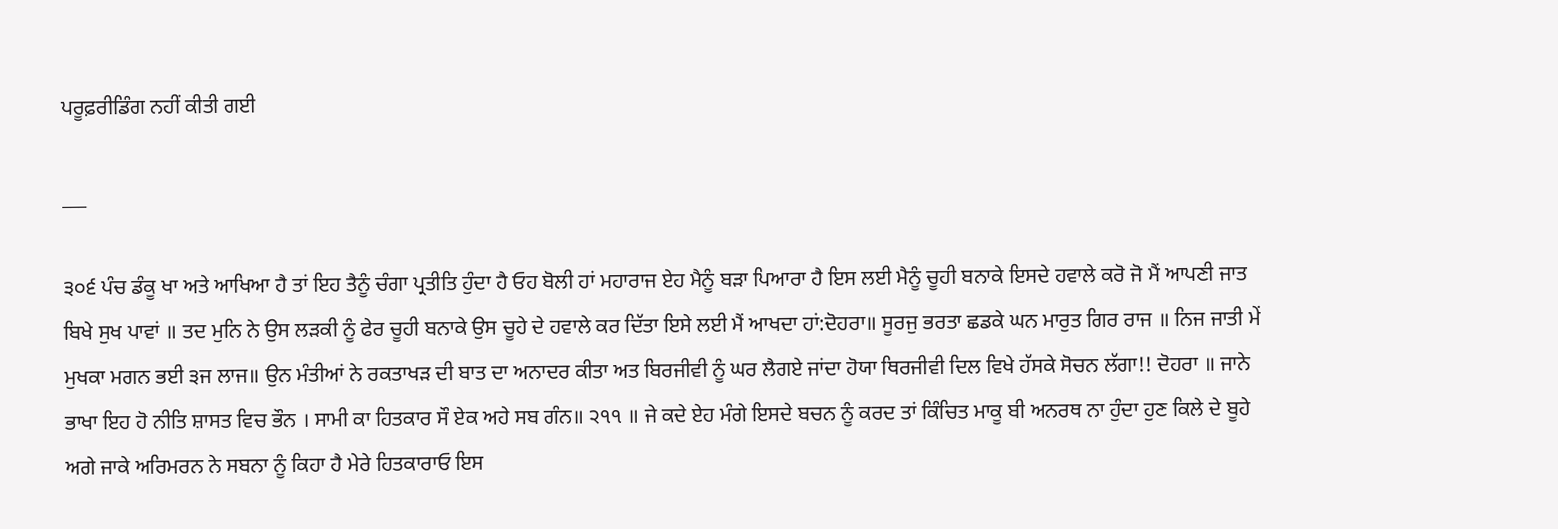ਪਰੂਫ਼ਰੀਡਿੰਗ ਨਹੀਂ ਕੀਤੀ ਗਈ

___

੩੦੬ ਪੰਚ ਡੰਕੂ ਖਾ ਅਤੇ ਆਖਿਆ ਹੈ ਤਾਂ ਇਹ ਤੈਨੂੰ ਚੰਗਾ ਪ੍ਰਤੀਤਿ ਹੁੰਦਾ ਹੈ ਓਹ ਬੋਲੀ ਹਾਂ ਮਹਾਰਾਜ ਏਹ ਮੈਨੂੰ ਬੜਾ ਪਿਆਰਾ ਹੈ ਇਸ ਲਈ ਮੈਨੂੰ ਚੂਹੀ ਬਨਾਕੇ ਇਸਦੇ ਹਵਾਲੇ ਕਰੋ ਜੋ ਮੈਂ ਆਪਣੀ ਜਾਤ ਬਿਖੇ ਸੁਖ ਪਾਵਾਂ ॥ ਤਦ ਮੁਨਿ ਨੇ ਉਸ ਲੜਕੀ ਨੂੰ ਫੇਰ ਚੂਹੀ ਬਨਾਕੇ ਉਸ ਚੂਹੇ ਦੇ ਹਵਾਲੇ ਕਰ ਦਿੱਤਾ ਇਸੇ ਲਈ ਮੈਂ ਆਖਦਾ ਹਾਂ:ਦੋਹਰਾ॥ ਸੂਰਜੁ ਭਰਤਾ ਛਡਕੇ ਘਨ ਮਾਰੁਤ ਗਿਰ ਰਾਜ ॥ ਨਿਜ ਜਾਤੀ ਮੇਂ ਮੁਖਕਾ ਮਗਨ ਭਈ ੩ਜ ਲਾਜ॥ ਉਨ ਮੰਤੀਆਂ ਨੇ ਰਕਤਾਖੜ ਦੀ ਬਾਤ ਦਾ ਅਨਾਦਰ ਕੀਤਾ ਅਤ ਬਿਰਜੀਵੀ ਨੂੰ ਘਰ ਲੈਗਏ ਜਾਂਦਾ ਹੋਯਾ ਥਿਰਜੀਵੀ ਦਿਲ ਵਿਖੇ ਹੱਸਕੇ ਸੋਚਨ ਲੱਗਾ!! ਦੋਹਰਾ ॥ ਜਾਨੇ ਭਾਖਾ ਇਹ ਹੋ ਨੀਤਿ ਸ਼ਾਸਤ ਵਿਚ ਭੌਨ । ਸਾਮੀ ਕਾ ਹਿਤਕਾਰ ਸੌ ਏਕ ਅਹੇ ਸਬ ਗੰਨ॥ ੨੧੧ ॥ ਜੇ ਕਦੇ ਏਹ ਮੰਗੇ ਇਸਦੇ ਬਚਨ ਨੂੰ ਕਰਦ ਤਾਂ ਕਿੰਚਿਤ ਮਾਕੂ ਬੀ ਅਨਰਥ ਨਾ ਹੁੰਦਾ ਹੁਣ ਕਿਲੇ ਦੇ ਬੂਹੇ ਅਗੇ ਜਾਕੇ ਅਰਿਮਰਨ ਨੇ ਸਬਨਾ ਨੂੰ ਕਿਹਾ ਹੈ ਮੇਰੇ ਹਿਤਕਾਰਾਓ ਇਸ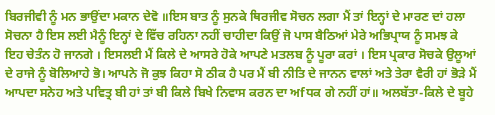ਬਿਰਜੀਵੀ ਨੂੰ ਮਨ ਭਾਉਂਦਾ ਮਕਾਨ ਦੇਵੋ ॥ਇਸ ਬਾਤ ਨੂੰ ਸੁਨਕੇ ਥਿਰਜੀਵ ਸੋਚਨ ਲਗਾ ਮੈਂ ਤਾਂ ਇਨ੍ਹਾਂ ਦੇ ਮਾਰਣ ਦਾਂ ਹਲਾ ਸੋਚਨਾ ਹੈ ਇਸ ਲਈ ਮੈਨੂੰ ਇਨ੍ਹਾਂ ਦੇ ਵਿੱਚ ਰਹਿਨਾ ਨਹੀਂ ਚਾਹੀਦਾ ਕਿਉਂ ਜੋ ਪਾਸ ਬੈਠਿਆਂ ਮੇਰੇ ਅਭਿਪ੍ਰਾਯ ਨੂੰ ਸਮਝ ਕੇ ਇਹ ਚੇਤੰਨ ਹੋ ਜਾਨਗੇ । ਇਸਲਈ ਮੈਂ ਕਿਲੇ ਦੇ ਆਸਰੇ ਹੋਕੇ ਆਪਣੇ ਮਤਲਬ ਨੂੰ ਪੂਰਾ ਕਰਾਂ । ਇਸ ਪ੍ਰਕਾਰ ਸੋਚਕੇ ਉਲੂਆਂ ਦੇ ਰਾਜੇ ਨੂੰ ਬੋਲਿਆਹੇ ਭੋ। ਆਪਨੇ ਜੋ ਕੁਝ ਕਿਹਾ ਸੋ ਠੀਕ ਹੈ ਪਰ ਮੈਂ ਬੀ ਨੀਤਿ ਦੇ ਜਾਨਨ ਵਾਲਾਂ ਅਤੇ ਤੇਰਾ ਵੈਰੀ ਹਾਂ ਭੋੜੇ ਮੈਂ ਆਪਦਾ ਸਨੇਹ ਅਤੇ ਪਵਿਤ੍ਰ ਬੀ ਹਾਂ ਤਾਂ ਬੀ ਕਿਲੇ ਬਿਖੇ ਨਿਵਾਸ ਕਰਨ ਦਾ ਅfਧਕ ਗੇ ਨਹੀਂ ਹਾਂ॥ ਅਲਬੱਤਾ-ਕਿਲੇ ਦੇ ਬੂਹੇ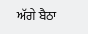ਅੱਗੇ ਬੈਠਾ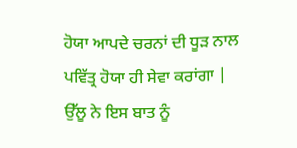ਹੋਯਾ ਆਪਦੇ ਚਰਨਾਂ ਦੀ ਧੂੜ ਨਾਲ ਪਵਿੱਤ੍ਰ ਹੋਯਾ ਹੀ ਸੇਵਾ ਕਰਾਂਗਾ | ਉੱਲੂ ਨੇ ਇਸ ਬਾਤ ਨੂੰ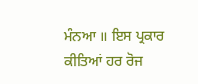ਮੰਨਆ ॥ ਇਸ ਪ੍ਰਕਾਰ ਕੀਤਿਆਂ ਹਰ ਰੋਜ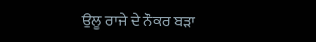ਉਲੂ ਰਾਜੇ ਦੇ ਨੌਕਰ ਬੜਾ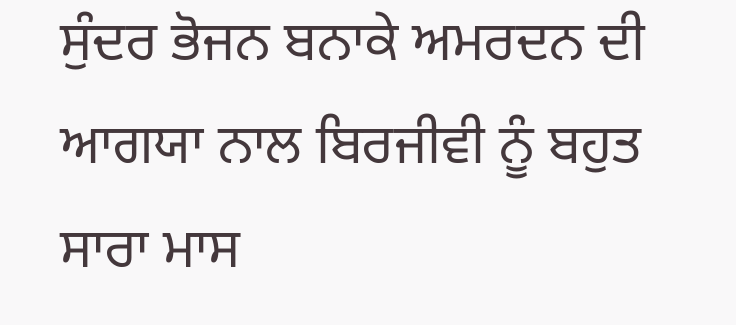ਸੁੰਦਰ ਭੋਜਨ ਬਨਾਕੇ ਅਮਰਦਨ ਦੀ ਆਗਯਾ ਨਾਲ ਬਿਰਜੀਵੀ ਨੂੰ ਬਹੁਤ ਸਾਰਾ ਮਾਸ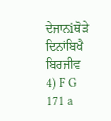ਦੇਜਾਨiਥੋੜੇ ਦਿਨਾਂਬਿਖੈ ਬਿਰਜੀਵ 4) F G 171 a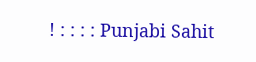! : : : : Punjabi Sahit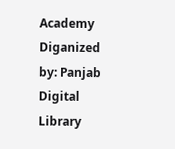Academy Diganized by: Panjab Digital Library